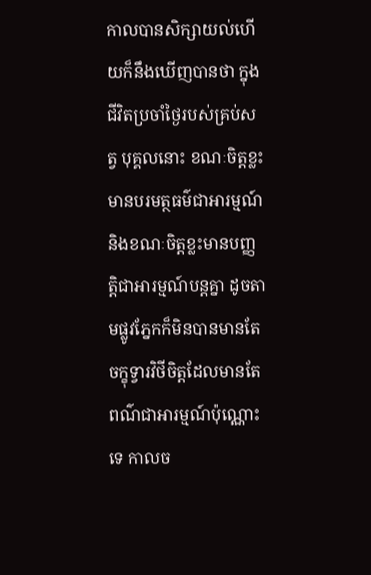កាលបានសិក្សាយល់ហើយក៏នឹងឃើញបានថា ក្នុងជីវិតប្រចាំថ្ងៃរបស់គ្រប់សត្វ បុគ្គលនោះ ខណៈចិត្តខ្លះមានបរមត្ថធម៌ជាអារម្មណ៍ និងខណៈចិត្តខ្លះមានបញ្ញត្តិជាអារម្មណ៍បន្តគ្នា ដូចតាមផ្លូវភ្នែកក៏មិនបានមានតែចក្ខុទ្វារវិថីចិត្តដែលមានតែពណ៌ជាអារម្មណ៍ប៉ុណ្ណោះទេ កាលច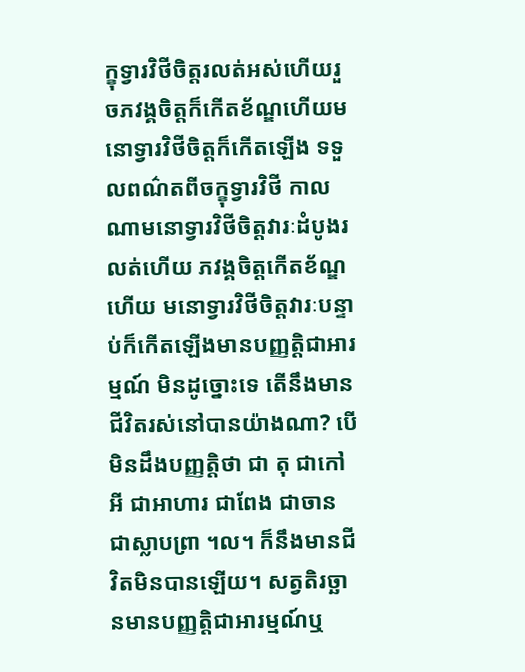ក្ខុទ្វារវិថីចិត្តរលត់អស់ហើយរួចភវង្គចិត្តក៏កើតខ័ណ្ឌហើយមនោទ្វារវិថីចិត្តក៏កើតឡើង ទទួលពណ៌តពីចក្ខុទ្វារវិថី កាលណាមនោទ្វារវិថីចិត្តវារៈដំបូងរលត់ហើយ ភវង្គចិត្តកើតខ័ណ្ឌហើយ មនោទ្វារវិថីចិត្តវារៈបន្ទាប់ក៏កើតឡើងមានបញ្ញត្តិជាអារម្មណ៍ មិនដូច្នោះទេ តើនឹងមានជីវិតរស់នៅបានយ៉ាងណា? បើមិនដឹងបញ្ញត្តិថា ជា តុ ជាកៅអី ជាអាហារ ជាពែង ជាចាន ជាស្លាបព្រា ។ល។ ក៏នឹងមានជីវិតមិនបានឡើយ។ សត្វតិរច្ឆានមានបញ្ញត្តិជាអារម្មណ៍ឬ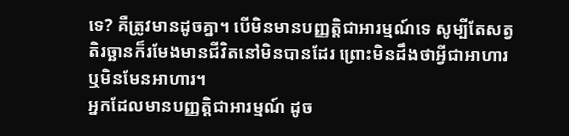ទេ? គឺត្រូវមានដូចគ្នា។ បើមិនមានបញ្ញត្តិជាអារម្មណ៍ទេ សូម្បីតែសត្វតិរច្ឆានក៏រមែងមានជីវិតនៅមិនបានដែរ ព្រោះមិនដឹងថាអ្វីជាអាហារ ឬមិនមែនអាហារ។
អ្នកដែលមានបញ្ញត្តិជាអារម្មណ៍ ដូច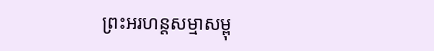ព្រះអរហន្តសម្មាសម្ពុ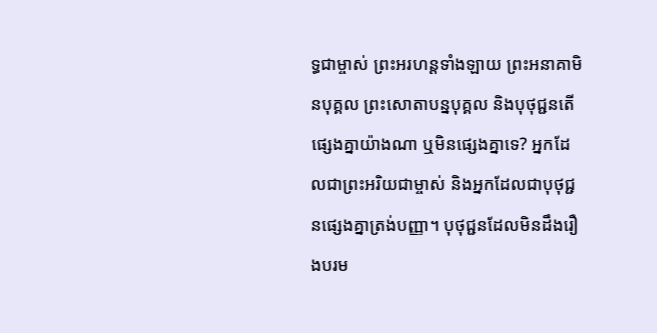ទ្ធជាម្ចាស់ ព្រះអរហន្តទាំងឡាយ ព្រះអនាគាមិនបុគ្គល ព្រះសោតាបន្នបុគ្គល និងបុថុជ្ជនតើផ្សេងគ្នាយ៉ាងណា ឬមិនផ្សេងគ្នាទេ? អ្នកដែលជាព្រះអរិយជាម្ចាស់ និងអ្នកដែលជាបុថុជ្ជនផ្សេងគ្នាត្រង់បញ្ញា។ បុថុជ្ជនដែលមិនដឹងរឿងបរម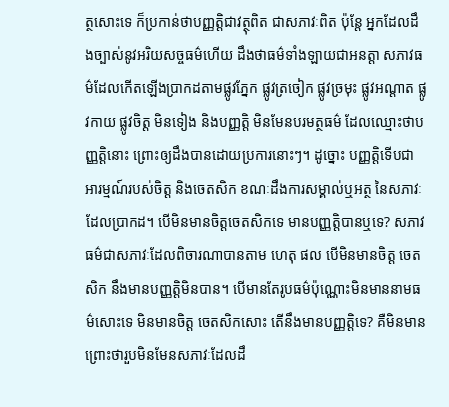ត្ថសោះទេ ក៏ប្រកាន់ថាបញ្ញត្តិជាវត្ថុពិត ជាសភាវៈពិត ប៉ុន្តែ អ្នកដែលដឹងច្បាស់នូវអរិយសច្ចធម៌ហើយ ដឹងថាធម៌ទាំងឡាយជាអនត្តា សភាវធម៌ដែលកើតឡើងប្រាកដតាមផ្លូវភ្នែក ផ្លូវត្រចៀក ផ្លូវច្រមុះ ផ្លូវអណ្តាត ផ្លូវកាយ ផ្លូវចិត្ត មិនទៀង និងបញ្ញត្តិ មិនមែនបរមត្ថធម៌ ដែលឈ្មោះថាបញ្ញត្តិនោះ ព្រោះឲ្យដឹងបានដោយប្រការនោះៗ។ ដូច្នោះ បញ្ញត្តិទើបជាអារម្មណ៍របស់ចិត្ត និងចេតសិក ខណៈដឹងការសម្គាល់ឬអត្ថ នៃសភាវៈដែលប្រាកដ។ បើមិនមានចិត្តចេតសិកទេ មានបញ្ញត្តិបានឬទេ? សភាវធម៌ជាសភាវៈដែលពិចារណាបានតាម ហេតុ ផល បើមិនមានចិត្ត ចេតសិក នឹងមានបញ្ញត្តិមិនបាន។ បើមានតែរូបធម៌ប៉ុណ្ណោះមិនមាននាមធម៌សោះទេ មិនមានចិត្ត ចេតសិកសោះ តើនឹងមានបញ្ញត្តិទេ? គឺមិនមាន ព្រោះថារួបមិនមែនសភាវៈដែលដឹ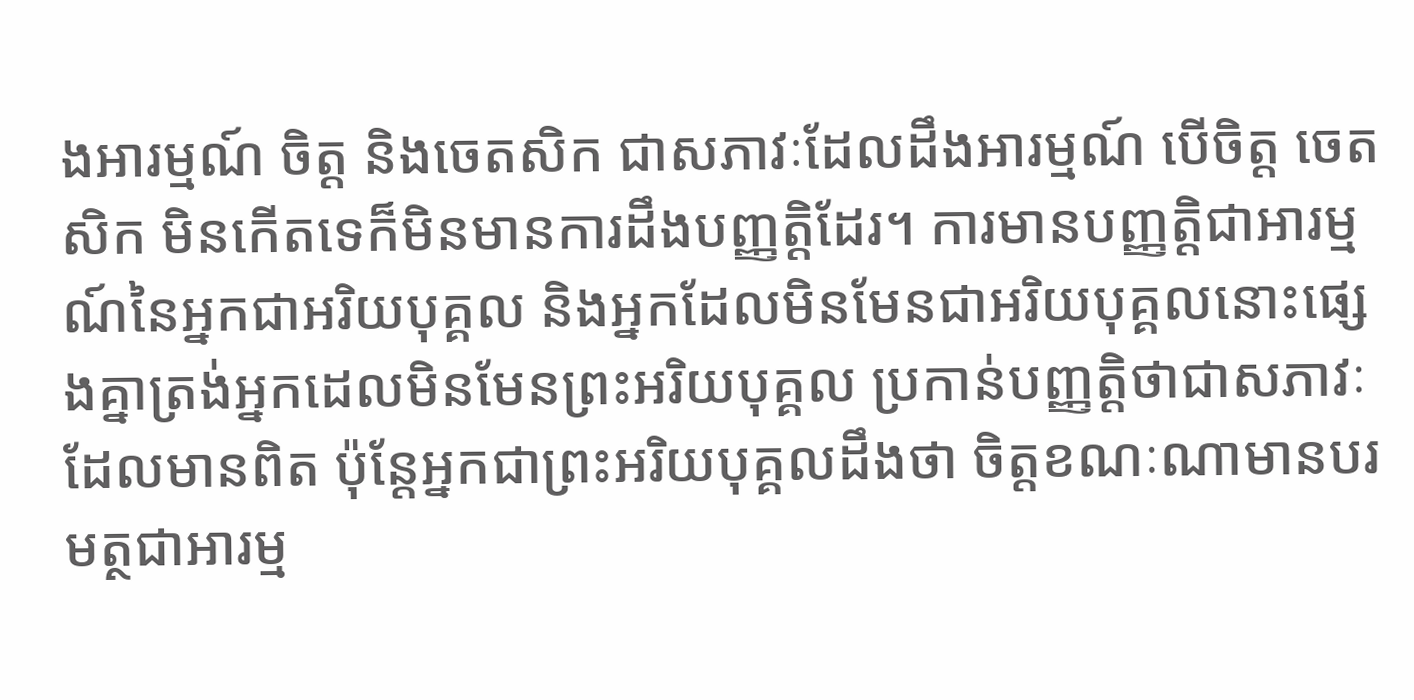ងអារម្មណ៍ ចិត្ត និងចេតសិក ជាសភាវៈដែលដឹងអារម្មណ៍ បើចិត្ត ចេតសិក មិនកើតទេក៏មិនមានការដឹងបញ្ញត្តិដែរ។ ការមានបញ្ញត្តិជាអារម្មណ៍នៃអ្នកជាអរិយបុគ្គល និងអ្នកដែលមិនមែនជាអរិយបុគ្គលនោះផ្សេងគ្នាត្រង់អ្នកដេលមិនមែនព្រះអរិយបុគ្គល ប្រកាន់បញ្ញត្តិថាជាសភាវៈដែលមានពិត ប៉ុន្តែអ្នកជាព្រះអរិយបុគ្គលដឹងថា ចិត្តខណៈណាមានបរមត្ថជាអារម្ម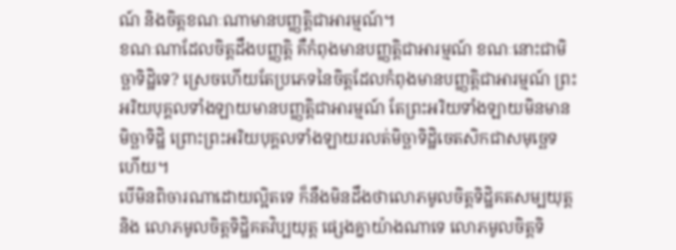ណ៍ និងចិត្តខណៈណាមានបញ្ញត្តិជាអារម្មណ៍។
ខណៈណាដែលចិត្តដឹងបញ្ញត្តិ គឺកំពុងមានបញ្ញត្តិជាអារម្មណ៍ ខណៈនោះជាមិច្ឆាទិដ្ឋិទេ? ស្រេចហើយតែប្រភេទនៃចិត្តដែលកំពុងមានបញ្ញត្តិជាអារម្មណ៍ ព្រះអរិយបុគ្គលទាំងឡាយមានបញ្ញត្តិជាអារម្មណ៍ តែព្រះអរិយទាំងឡាយមិនមានមិច្ឆាទិដ្ឋិ ព្រោះព្រះអរិយបុគ្គលទាំងឡាយរលត់មិច្ឆាទិដ្ឋិចេតសិកជាសមុច្ឆេទហើយ។
បើមិនពិចារណាដោយល្អិតទេ ក៏នឹងមិនដឹងថាលោភមូលចិត្តទិដ្ឋិគតសម្បយុត្ត និង លោភមូលចិត្តទិដ្ឋិគតវិប្បយុត្ត ផ្សេងគ្នាយ៉ាងណាទេ លោភមូលចិត្តទិ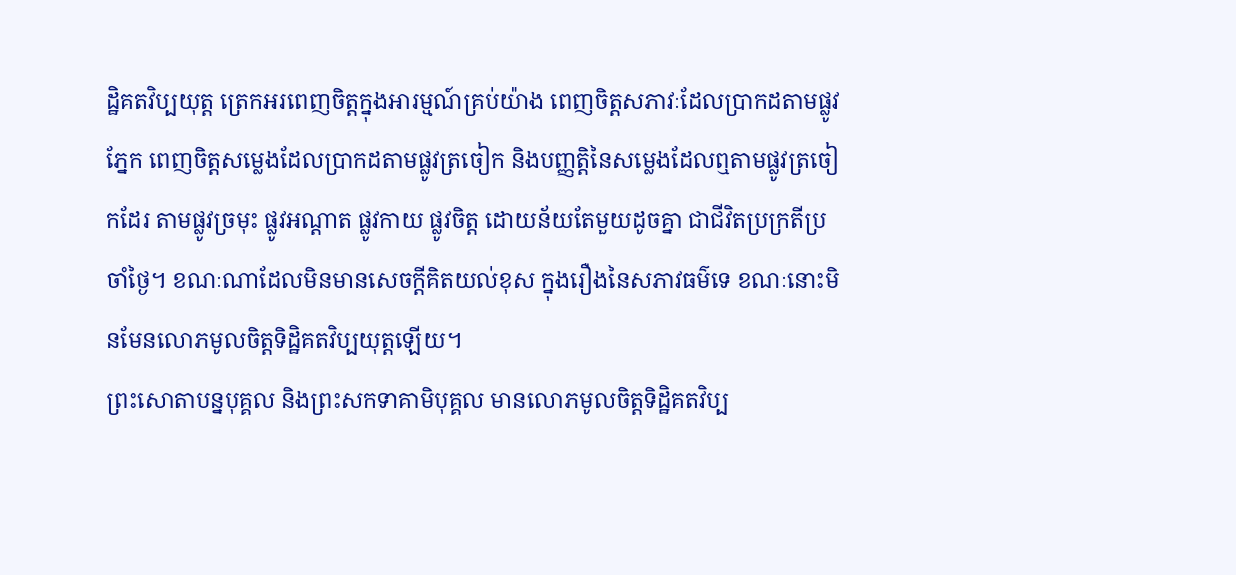ដ្ឋិគតវិប្បយុត្ត ត្រេកអរពេញចិត្តក្នុងអារម្មណ៍គ្រប់យ៉ាង ពេញចិត្តសភាវៈដែលប្រាកដតាមផ្លូវភ្នែក ពេញចិត្តសម្លេងដែលប្រាកដតាមផ្លូវត្រចៀក និងបញ្ញត្តិនៃសម្លេងដែលឮតាមផ្លូវត្រចៀកដែរ តាមផ្លូវច្រមុះ ផ្លូវអណ្តាត ផ្លូវកាយ ផ្លូវចិត្ត ដោយន័យតែមួយដូចគ្នា ជាជីវិតប្រក្រតីប្រចាំថ្ងៃ។ ខណៈណាដែលមិនមានសេចក្តីគិតយល់ខុស ក្នុងរឿងនៃសភាវធម៌ទេ ខណៈនោះមិនមែនលោភមូលចិត្តទិដ្ឋិគតវិប្បយុត្តឡើយ។
ព្រះសោតាបន្នបុគ្គល និងព្រះសកទាគាមិបុគ្គល មានលោភមូលចិត្តទិដ្ឋិគតវិប្ប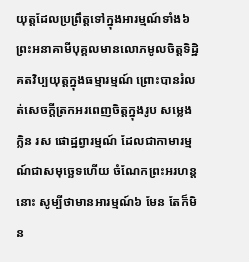យុត្តដែលប្រព្រឹត្តទៅក្នុងអារម្មណ៍ទាំង៦ ព្រះអនាគាមីបុគ្គលមានលោភមូលចិត្តទិដ្ឋិគតវិប្បយុត្តក្នុងធម្មារម្មណ៍ ព្រោះបានរំលត់សេចក្តីត្រកអរពេញចិត្តក្នុងរូប សម្លេង ក្លិន រស ផោដ្ឋព្វារម្មណ៍ ដែលជាកាមារម្មណ៍ជាសមុច្ឆេទហើយ ចំណែកព្រះអរហន្តនោះ សូម្បីថាមានអារម្មណ៍៦ មែន តែក៏មិន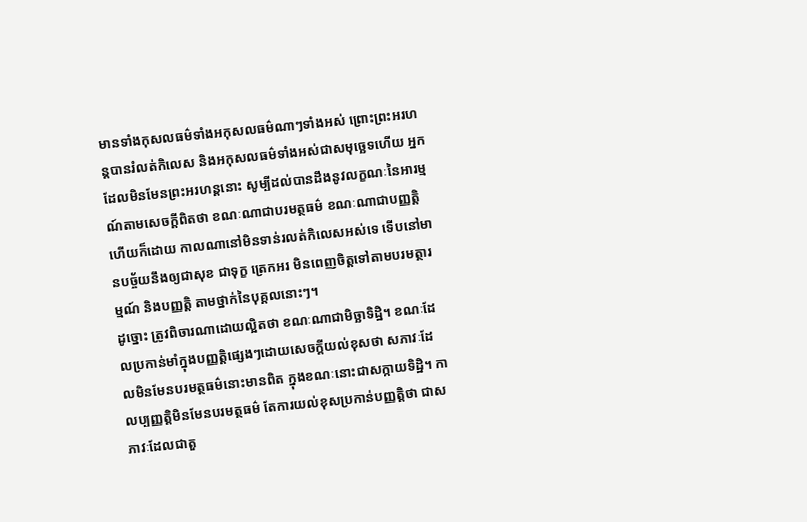មានទាំងកុសលធម៌ទាំងអកុសលធម៌ណាៗទាំងអស់ ព្រោះព្រះអរហន្តបានរំលត់កិលេស និងអកុសលធម៌ទាំងអស់ជាសមុច្ឆេទហើយ អ្នកដែលមិនមែនព្រះអរហន្តនោះ សូម្បីដល់បានដឹងនូវលក្ខណៈនៃអារម្មណ៍តាមសេចក្តីពិតថា ខណៈណាជាបរមត្ថធម៌ ខណៈណាជាបញ្ញត្តិហើយក៏ដោយ កាលណានៅមិនទាន់រលត់កិលេសអស់ទេ ទើបនៅមានបច្ច័យនឹងឲ្យជាសុខ ជាទុក្ខ ត្រេកអរ មិនពេញចិត្តទៅតាមបរមត្ថារម្មណ៍ និងបញ្ញត្តិ តាមថ្នាក់នៃបុគ្គលនោះៗ។
ដូច្នោះ ត្រូវពិចារណាដោយល្អិតថា ខណៈណាជាមិច្ឆាទិដ្ឋិ។ ខណៈដែលប្រកាន់មាំក្នុងបញ្ញត្តិផ្សេងៗដោយសេចក្តីយល់ខុសថា សភាវៈដែលមិនមែនបរមត្ថធម៌នោះមានពិត ក្នុងខណៈនោះជាសក្កាយទិដ្ឋិ។ កាលប្បញ្ញតិ្តមិនមែនបរមត្ថធម៌ តែការយល់ខុសប្រកាន់បញ្ញត្តិថា ជាសភាវៈដែលជាតួ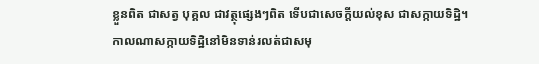ខ្លួនពិត ជាសត្វ បុគ្គល ជាវត្ថុផ្សេងៗពិត ទើបជាសេចក្តីយល់ខុស ជាសក្កាយទិដ្ឋិ។
កាលណាសក្កាយទិដ្ឋិនៅមិនទាន់រលត់ជាសមុ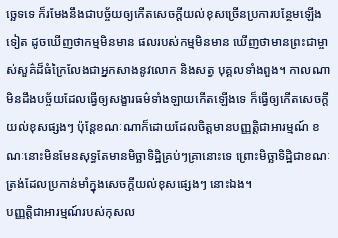ច្ឆេទទេ ក៏រមែងនឹងជាបច្ច័យឲ្យកើតសេចក្តីយល់ខុសច្រើនប្រការបន្ថែមឡើងទៀត ដូចឃើញថាកម្មមិនមាន ផលរបស់កម្មមិនមាន ឃើញថាមានព្រះជាម្ចាស់សួគ៌ដ៏ធំក្រៃលែងជាអ្នកសាងនូវលោក និងសត្វ បុគ្គលទាំងពួង។ កាលណាមិនដឹងបច្ច័យដែលធ្វើឲ្យសង្ខារធម៌ទាំងឡាយកើតឡើងទេ ក៏ធ្វើឲ្យកើតសេចក្តីយល់ខុសផ្សងៗ ប៉ុន្តែខណៈណាក៏ដោយដែលចិត្តមានបញ្ញត្តិជាអារម្មណ៍ ខណៈនោះមិនមែនសុទ្ធតែមានមិច្ឆាទិដ្ឋិគ្រប់ៗគ្រានោះទេ ព្រោះមិច្ឆាទិដ្ឋិជាខណៈត្រង់ដែលប្រកាន់មាំក្នុងសេចក្តីយល់ខុសផ្សេងៗ នោះឯង។
បញ្ញត្តិជាអារម្មណ៍របស់កុសល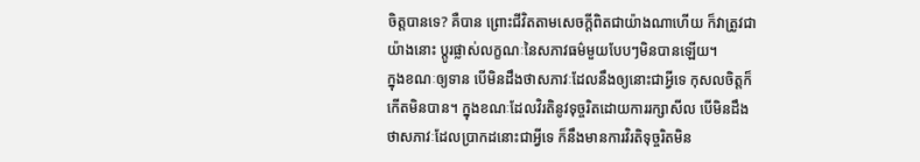ចិត្តបានទេ? គឺបាន ព្រោះជីវិតតាមសេចក្តីពិតជាយ៉ាងណាហើយ ក៏វាត្រូវជាយ៉ាងនោះ ប្តូរផ្លាស់លក្ខណៈនៃសភាវធម៌មួយបែបៗមិនបានឡើយ។
ក្នុងខណៈឲ្យទាន បើមិនដឹងថាសភាវៈដែលនឹងឲ្យនោះជាអ្វីទេ កុសលចិត្តក៏កើតមិនបាន។ ក្នុងខណៈដែលវិរតិនូវទុច្ចរិតដោយការរក្សាសីល បើមិនដឹងថាសភាវៈដែលប្រាកដនោះជាអ្វីទេ ក៏នឹងមានការវិរតិទុច្ចរិតមិន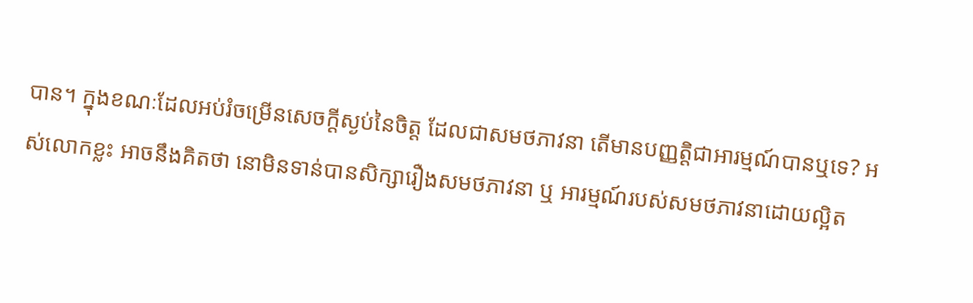បាន។ ក្នុងខណៈដែលអប់រំចម្រើនសេចក្តីស្ងប់នៃចិត្ត ដែលជាសមថភាវនា តើមានបញ្ញត្តិជាអារម្មណ៍បានឬទេ? អស់លោកខ្លះ អាចនឹងគិតថា នោមិនទាន់បានសិក្សារឿងសមថភាវនា ឬ អារម្មណ៍របស់សមថភាវនាដោយល្អិត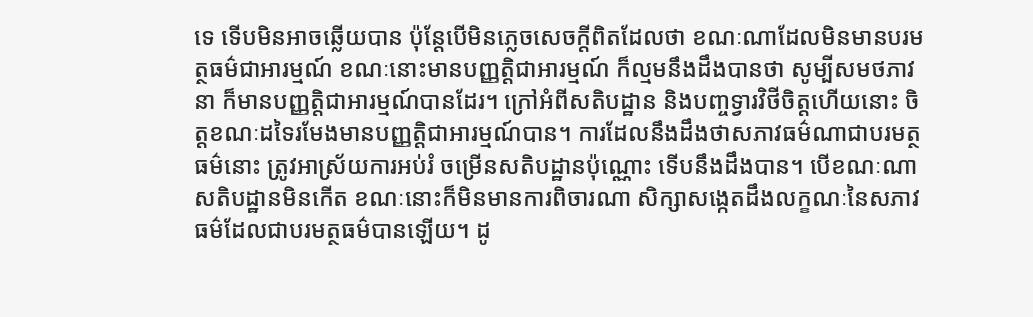ទេ ទើបមិនអាចឆ្លើយបាន ប៉ុន្តែបើមិនភ្លេចសេចក្តីពិតដែលថា ខណៈណាដែលមិនមានបរមត្ថធម៌ជាអារម្មណ៍ ខណៈនោះមានបញ្ញត្តិជាអារម្មណ៍ ក៏ល្មមនឹងដឹងបានថា សូម្បីសមថភាវនា ក៏មានបញ្ញត្តិជាអារម្មណ៍បានដែរ។ ក្រៅអំពីសតិបដ្ឋាន និងបញ្ចទ្វារវិថីចិត្តហើយនោះ ចិត្តខណៈដទៃរមែងមានបញ្ញត្តិជាអារម្មណ៍បាន។ ការដែលនឹងដឹងថាសភាវធម៌ណាជាបរមត្ថធម៌នោះ ត្រូវអាស្រ័យការអប់រំ ចម្រើនសតិបដ្ឋានប៉ុណ្ណោះ ទើបនឹងដឹងបាន។ បើខណៈណាសតិបដ្ឋានមិនកើត ខណៈនោះក៏មិនមានការពិចារណា សិក្សាសង្កេតដឹងលក្ខណៈនៃសភាវធម៌ដែលជាបរមត្ថធម៌បានឡើយ។ ដូ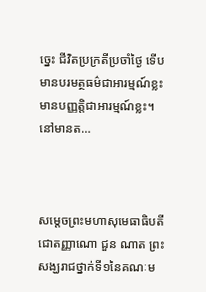ច្នេះ ជីវិតប្រក្រតីប្រចាំថ្ងៃ ទើបមានបរមត្ថធម៌ជាអារម្មណ៍ខ្លះ មានបញ្ញត្តិជាអារម្មណ៍ខ្លះ។
នៅមានត…



សម្តេចព្រះមហាសុមេធាធិបតី ជោតញ្ញាណោ ជួន ណាត ព្រះ
សង្ឃរាជថ្នាក់ទី១នៃគណៈម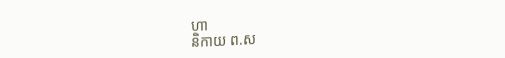ហា
និកាយ ព.ស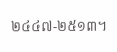២៤៤៧-២៥១៣។